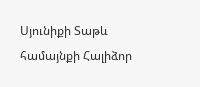Սյունիքի Տաթև համայնքի Հալիձոր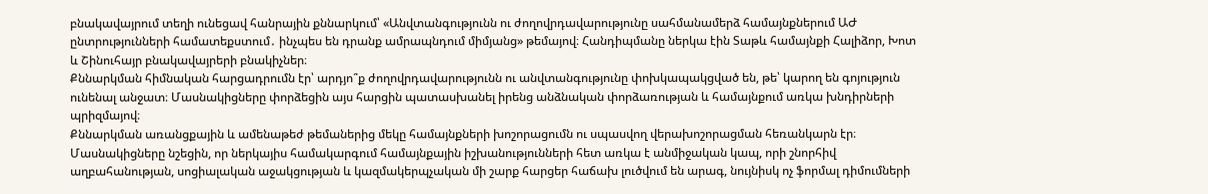բնակավայրում տեղի ունեցավ հանրային քննարկում՝ «Անվտանգությունն ու ժողովրդավարությունը սահմանամերձ համայնքներում ԱԺ ընտրությունների համատեքստում․ ինչպես են դրանք ամրապնդում միմյանց» թեմայով։ Հանդիպմանը ներկա էին Տաթև համայնքի Հալիձոր, Խոտ և Շինուհայր բնակավայրերի բնակիչներ։
Քննարկման հիմնական հարցադրումն էր՝ արդյո՞ք ժողովրդավարությունն ու անվտանգությունը փոխկապակցված են, թե՝ կարող են գոյություն ունենալ անջատ։ Մասնակիցները փորձեցին այս հարցին պատասխանել իրենց անձնական փորձառության և համայնքում առկա խնդիրների պրիզմայով։
Քննարկման առանցքային և ամենաթեժ թեմաներից մեկը համայնքների խոշորացումն ու սպասվող վերախոշորացման հեռանկարն էր։ Մասնակիցները նշեցին, որ ներկայիս համակարգում համայնքային իշխանությունների հետ առկա է անմիջական կապ, որի շնորհիվ աղբահանության, սոցիալական աջակցության և կազմակերպչական մի շարք հարցեր հաճախ լուծվում են արագ, նույնիսկ ոչ ֆորմալ դիմումների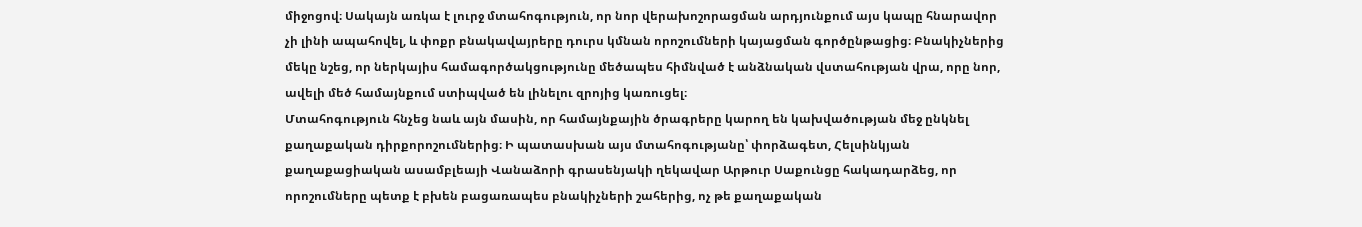միջոցով։ Սակայն առկա է լուրջ մտահոգություն, որ նոր վերախոշորացման արդյունքում այս կապը հնարավոր չի լինի ապահովել, և փոքր բնակավայրերը դուրս կմնան որոշումների կայացման գործընթացից։ Բնակիչներից մեկը նշեց, որ ներկայիս համագործակցությունը մեծապես հիմնված է անձնական վստահության վրա, որը նոր, ավելի մեծ համայնքում ստիպված են լինելու զրոյից կառուցել։
Մտահոգություն հնչեց նաև այն մասին, որ համայնքային ծրագրերը կարող են կախվածության մեջ ընկնել քաղաքական դիրքորոշումներից։ Ի պատասխան այս մտահոգությանը՝ փորձագետ, Հելսինկյան քաղաքացիական ասամբլեայի Վանաձորի գրասենյակի ղեկավար Արթուր Սաքունցը հակադարձեց, որ որոշումները պետք է բխեն բացառապես բնակիչների շահերից, ոչ թե քաղաքական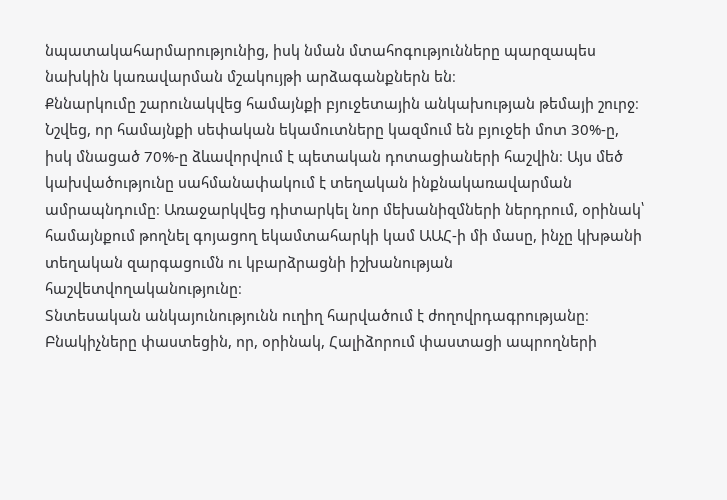նպատակահարմարությունից, իսկ նման մտահոգությունները պարզապես նախկին կառավարման մշակույթի արձագանքներն են։
Քննարկումը շարունակվեց համայնքի բյուջետային անկախության թեմայի շուրջ։ Նշվեց, որ համայնքի սեփական եկամուտները կազմում են բյուջեի մոտ 30%-ը, իսկ մնացած 70%-ը ձևավորվում է պետական դոտացիաների հաշվին։ Այս մեծ կախվածությունը սահմանափակում է տեղական ինքնակառավարման ամրապնդումը։ Առաջարկվեց դիտարկել նոր մեխանիզմների ներդրում, օրինակ՝ համայնքում թողնել գոյացող եկամտահարկի կամ ԱԱՀ-ի մի մասը, ինչը կխթանի տեղական զարգացումն ու կբարձրացնի իշխանության հաշվետվողականությունը։
Տնտեսական անկայունությունն ուղիղ հարվածում է ժողովրդագրությանը։ Բնակիչները փաստեցին, որ, օրինակ, Հալիձորում փաստացի ապրողների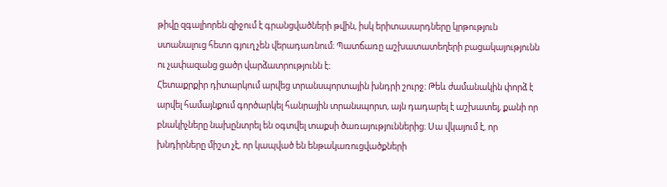թիվը զգալիորեն զիջում է գրանցվածների թվին, իսկ երիտասարդները կրթություն ստանալուց հետո գյուղ չեն վերադառնում։ Պատճառը աշխատատեղերի բացակայությունն ու չափազանց ցածր վարձատրությունն է։
Հետաքրքիր դիտարկում արվեց տրանսպորտային խնդրի շուրջ։ Թեև ժամանակին փորձ է արվել համայնքում գործարկել հանրային տրանսպորտ, այն դադարել է աշխատել, քանի որ բնակիչները նախընտրել են օգտվել տաքսի ծառայություններից։ Սա վկայում է, որ խնդիրները միշտ չէ, որ կապված են ենթակառուցվածքների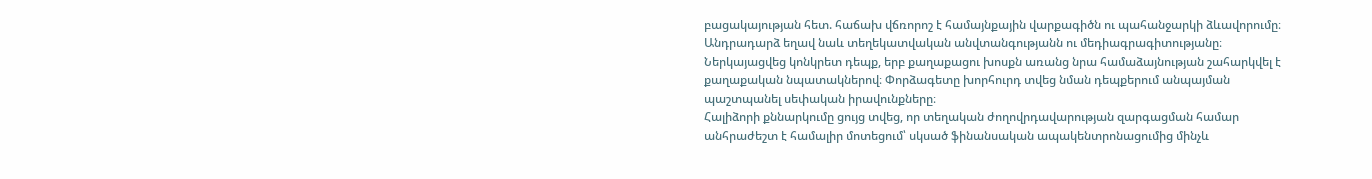բացակայության հետ. հաճախ վճռորոշ է համայնքային վարքագիծն ու պահանջարկի ձևավորումը։
Անդրադարձ եղավ նաև տեղեկատվական անվտանգությանն ու մեդիագրագիտությանը։ Ներկայացվեց կոնկրետ դեպք, երբ քաղաքացու խոսքն առանց նրա համաձայնության շահարկվել է քաղաքական նպատակներով։ Փորձագետը խորհուրդ տվեց նման դեպքերում անպայման պաշտպանել սեփական իրավունքները։
Հալիձորի քննարկումը ցույց տվեց, որ տեղական ժողովրդավարության զարգացման համար անհրաժեշտ է համալիր մոտեցում՝ սկսած ֆինանսական ապակենտրոնացումից մինչև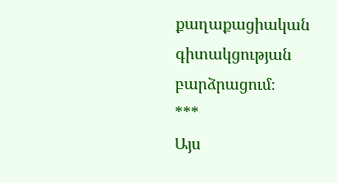քաղաքացիական գիտակցության բարձրացում։
***
Այս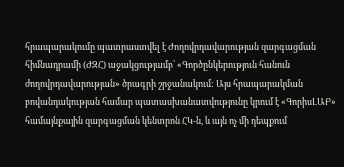հրապարակումը պատրաստվել է Ժողովրդավարության զարգացման հիմնադրամի (ԺԶՀ) աջակցությամբ՝ «Գործընկերություն հանուն ժողովրդավարության» ծրագրի շրջանակում: Այս հրապարակման բովանդակության համար պատասխանատվությունը կրում է «ԳորիսԼԱԲ» համայնքային զարգացման կենտրոն ՀԿ-ն, և այն ոչ մի դեպքում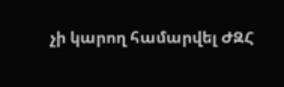չի կարող համարվել ԺԶՀ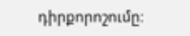դիրքորոշումը։